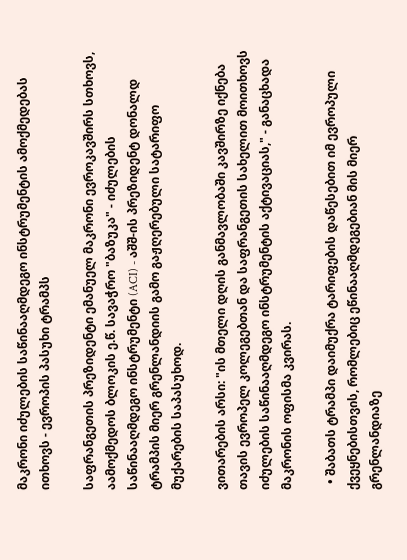მაკრონი იძულების საწინააღმდეგო ინსტრუმენტის ამოქმედებას ითხოვს - ევროპის პასუხი ტრამპს

საფრანგეთის პრეზიდენტი ემანუელ მაკრონი ევროკავშირს სთხოვს, აამოქმედოს ბლოკის ე.წ. სავაჭრო "ბაზუკა" - იძულების საწინააღმდეგო ინსტრუმენტი (ACI) - აშშ-ის პრეზიდენტ დონალდ ტრამპის მიერ გრენლანდიის გამო გაჟღერებული სატარიფო მუქარების საპასუხოდ.

ვითარების არსი: "ის მთელი დღის განმავლობაში კავშირზე იქნება თავის ევროპელ კოლეგებთან და საფრანგეთის სახელით მოითხოვს იძულების საწინააღმდეგო ინსტრუმენტის აქტივაციას," - განაცხადა მაკრონის ოფისმა კვირას.

  • შაბათს ტრამპი დაიმუქრა ტარიფების დაწესებით იმ ევროპული ქვეყნებისთვის, რომლებიც ეწინააღმდეგებიან მის მიერ გრენლანდიაზე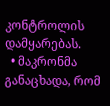კონტროლის დამყარებას.
  • მაკრონმა განაცხადა, რომ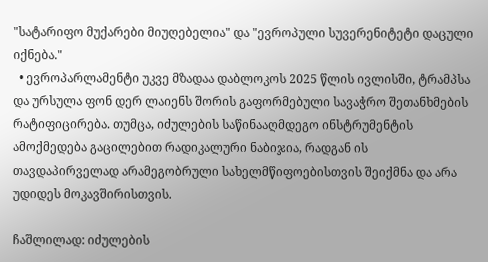"სატარიფო მუქარები მიუღებელია" და "ევროპული სუვერენიტეტი დაცული იქნება."
  • ევროპარლამენტი უკვე მზადაა დაბლოკოს 2025 წლის ივლისში, ტრამპსა და ურსულა ფონ დერ ლაიენს შორის გაფორმებული სავაჭრო შეთანხმების რატიფიცირება. თუმცა, იძულების საწინააღმდეგო ინსტრუმენტის ამოქმედება გაცილებით რადიკალური ნაბიჯია, რადგან ის თავდაპირველად არამეგობრული სახელმწიფოებისთვის შეიქმნა და არა უდიდეს მოკავშირისთვის.

ჩაშლილად: იძულების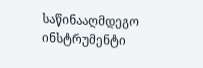საწინააღმდეგო ინსტრუმენტი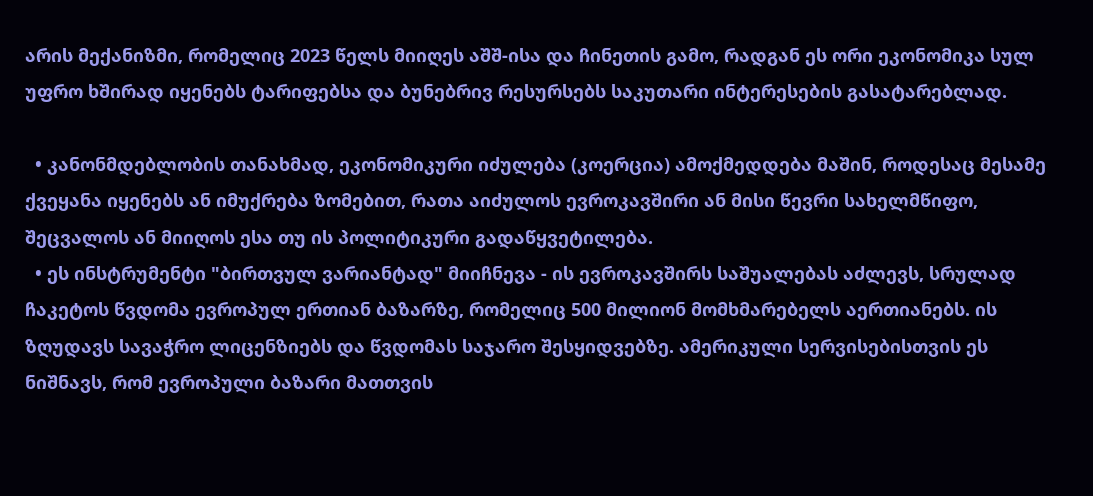არის მექანიზმი, რომელიც 2023 წელს მიიღეს აშშ-ისა და ჩინეთის გამო, რადგან ეს ორი ეკონომიკა სულ უფრო ხშირად იყენებს ტარიფებსა და ბუნებრივ რესურსებს საკუთარი ინტერესების გასატარებლად.

  • კანონმდებლობის თანახმად, ეკონომიკური იძულება (კოერცია) ამოქმედდება მაშინ, როდესაც მესამე ქვეყანა იყენებს ან იმუქრება ზომებით, რათა აიძულოს ევროკავშირი ან მისი წევრი სახელმწიფო, შეცვალოს ან მიიღოს ესა თუ ის პოლიტიკური გადაწყვეტილება.
  • ეს ინსტრუმენტი "ბირთვულ ვარიანტად" მიიჩნევა - ის ევროკავშირს საშუალებას აძლევს, სრულად ჩაკეტოს წვდომა ევროპულ ერთიან ბაზარზე, რომელიც 500 მილიონ მომხმარებელს აერთიანებს. ის ზღუდავს სავაჭრო ლიცენზიებს და წვდომას საჯარო შესყიდვებზე. ამერიკული სერვისებისთვის ეს ნიშნავს, რომ ევროპული ბაზარი მათთვის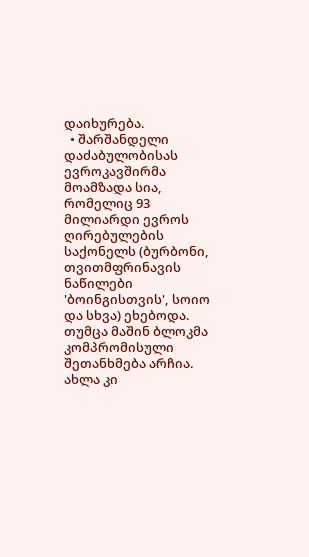დაიხურება.
  • შარშანდელი დაძაბულობისას ევროკავშირმა მოამზადა სია, რომელიც 93 მილიარდი ევროს ღირებულების საქონელს (ბურბონი, თვითმფრინავის ნაწილები 'ბოინგისთვის', სოიო და სხვა) ეხებოდა. თუმცა მაშინ ბლოკმა კომპრომისული შეთანხმება არჩია. ახლა კი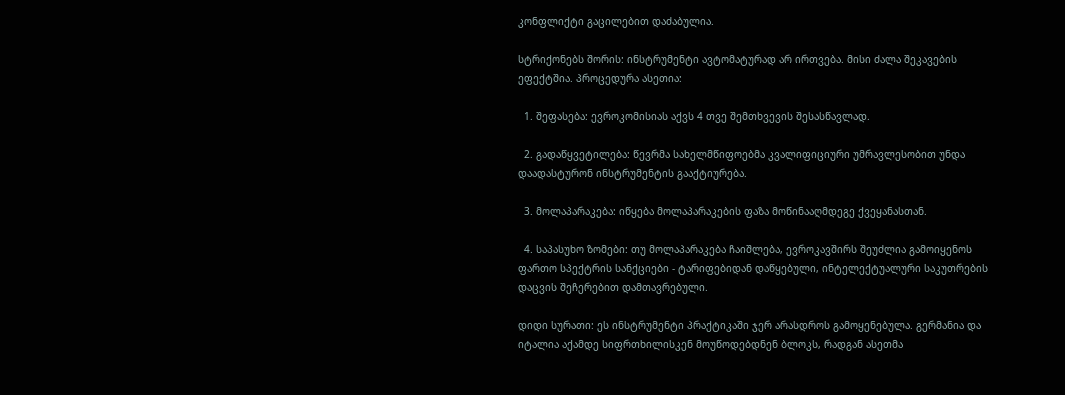კონფლიქტი გაცილებით დაძაბულია.

სტრიქონებს შორის: ინსტრუმენტი ავტომატურად არ ირთვება. მისი ძალა შეკავების ეფექტშია. პროცედურა ასეთია:

  1. შეფასება: ევროკომისიას აქვს 4 თვე შემთხვევის შესასწავლად.

  2. გადაწყვეტილება: წევრმა სახელმწიფოებმა კვალიფიციური უმრავლესობით უნდა დაადასტურონ ინსტრუმენტის გააქტიურება.

  3. მოლაპარაკება: იწყება მოლაპარაკების ფაზა მოწინააღმდეგე ქვეყანასთან.

  4. საპასუხო ზომები: თუ მოლაპარაკება ჩაიშლება, ევროკავშირს შეუძლია გამოიყენოს ფართო სპექტრის სანქციები - ტარიფებიდან დაწყებული, ინტელექტუალური საკუთრების დაცვის შეჩერებით დამთავრებული.

დიდი სურათი: ეს ინსტრუმენტი პრაქტიკაში ჯერ არასდროს გამოყენებულა. გერმანია და იტალია აქამდე სიფრთხილისკენ მოუწოდებდნენ ბლოკს, რადგან ასეთმა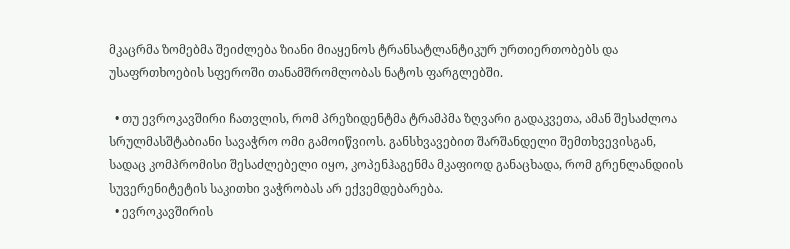მკაცრმა ზომებმა შეიძლება ზიანი მიაყენოს ტრანსატლანტიკურ ურთიერთობებს და უსაფრთხოების სფეროში თანამშრომლობას ნატოს ფარგლებში.

  • თუ ევროკავშირი ჩათვლის, რომ პრეზიდენტმა ტრამპმა ზღვარი გადაკვეთა, ამან შესაძლოა სრულმასშტაბიანი სავაჭრო ომი გამოიწვიოს. განსხვავებით შარშანდელი შემთხვევისგან, სადაც კომპრომისი შესაძლებელი იყო, კოპენჰაგენმა მკაფიოდ განაცხადა, რომ გრენლანდიის სუვერენიტეტის საკითხი ვაჭრობას არ ექვემდებარება.
  • ევროკავშირის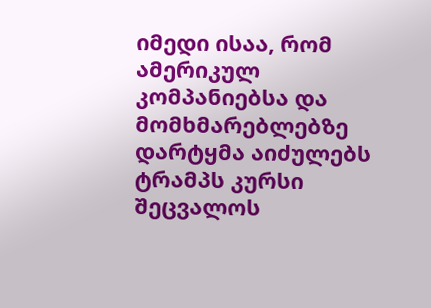იმედი ისაა, რომ ამერიკულ კომპანიებსა და მომხმარებლებზე დარტყმა აიძულებს ტრამპს კურსი შეცვალოს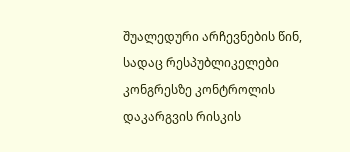შუალედური არჩევნების წინ, სადაც რესპუბლიკელები კონგრესზე კონტროლის დაკარგვის რისკის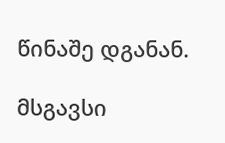წინაშე დგანან.

მსგავსი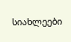სიახლეები